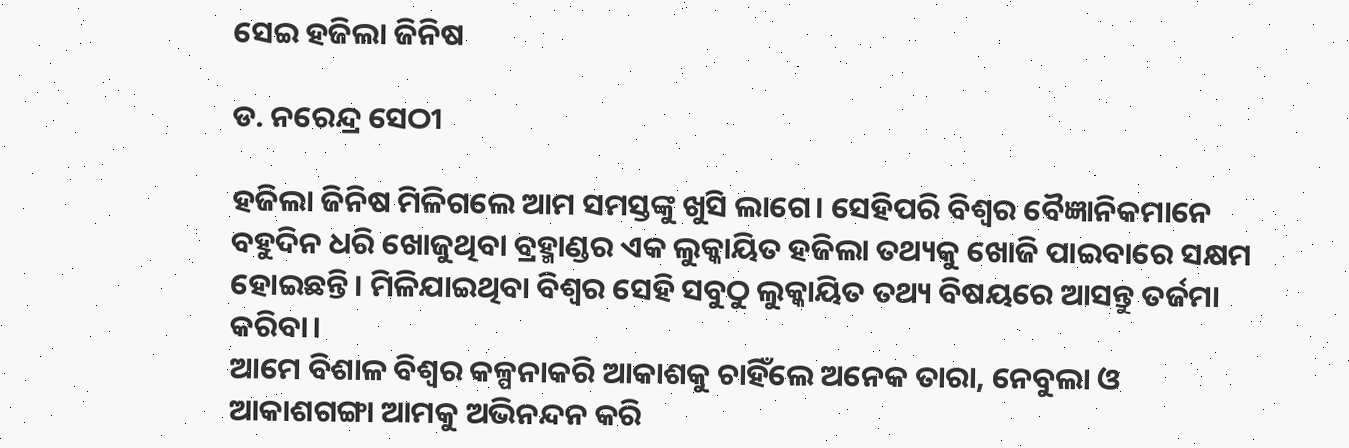ସେଇ ହଜିଲା ଜିନିଷ

ଡ. ନରେନ୍ଦ୍ର ସେଠୀ

ହଜିଲା ଜିନିଷ ମିଳିଗଲେ ଆମ ସମସ୍ତଙ୍କୁ ଖୁସି ଲାଗେ। ସେହିପରି ବିଶ୍ୱର ବୈଜ୍ଞାନିକମାନେ ବହୁଦିନ ଧରି ଖୋଜୁଥିବା ବ୍ରହ୍ମାଣ୍ଡର ଏକ ଲୁକ୍କାୟିତ ହଜିଲା ତଥ୍ୟକୁ ଖୋଜି ପାଇବାରେ ସକ୍ଷମ ହୋଇଛନ୍ତି। ମିଳିଯାଇଥିବା ବିଶ୍ୱର ସେହି ସବୁଠୁ ଲୁକ୍କାୟିତ ତଥ୍ୟ ବିଷୟରେ ଆସନ୍ତୁ ତର୍ଜମା କରିବା।
ଆମେ ବିଶାଳ ବିଶ୍ୱର କଳ୍ପନାକରି ଆକାଶକୁ ଚାହିଁଲେ ଅନେକ ତାରା, ନେବୁଲା ଓ ଆକାଶଗଙ୍ଗା ଆମକୁ ଅଭିନନ୍ଦନ କରି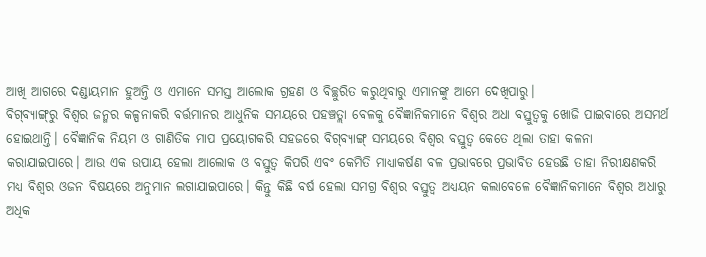ଆଖି ଆଗରେ ଦଣ୍ଡାୟମାନ ହୁଅନ୍ତି ଓ ଏମାନେ ସମସ୍ତ ଆଲୋକ ଗ୍ରହଣ ଓ ବିଚ୍ଛୁରିତ କରୁଥିବାରୁ ଏମାନଙ୍କୁ ଆମେ ଦେଖିପାରୁ।
ବିଗ୍‌ବ୍ୟାଙ୍ଗ୍‌ରୁ ବିଶ୍ୱର ଜନ୍ମର କଳ୍ପନାକରି ବର୍ତ୍ତମାନର ଆଧୁନିକ ସମୟରେ ପହଞ୍ଚତ୍ଲା ବେଳକୁ ବୈଜ୍ଞାନିକମାନେ ବିଶ୍ୱର ଅଧା ବସ୍ତୁତ୍ୱକୁ ଖୋଜି ପାଇବାରେ ଅସମର୍ଥ ହୋଇଥାନ୍ତି। ବୈଜ୍ଞାନିକ ନିୟମ ଓ ଗାଣିତିକ ମାପ ପ୍ରୟୋଗକରି ସହଜରେ ବିଗ୍‌ବ୍ୟାଙ୍ଗ୍‌ ସମୟରେ ବିଶ୍ୱର ବସ୍ତୁତ୍ୱ କେତେ ଥିଲା ତାହା କଳନା କରାଯାଇପାରେ। ଆଉ ଏକ ଉପାୟ ହେଲା ଆଲୋକ ଓ ବସ୍ତୁତ୍ୱ କିପରି ଏବଂ କେମିତି ମାଧ୍ୟାକର୍ଷଣ ବଳ ପ୍ରଭାବରେ ପ୍ରଭାବିତ ହେଉଛି ତାହା ନିରୀକ୍ଷଣକରି ମଧ୍ୟ ବିଶ୍ୱର ଓଜନ ବିଷୟରେ ଅନୁମାନ ଲଗାଯାଇପାରେ। କିନ୍ତୁ କିଛି ବର୍ଷ ହେଲା ସମଗ୍ର ବିଶ୍ୱର ବସ୍ତୁତ୍ୱ ଅଧ୍ୟୟନ କଲାବେଳେ ବୈଜ୍ଞାନିକମାନେ ବିଶ୍ୱର ଅଧାରୁ ଅଧିକ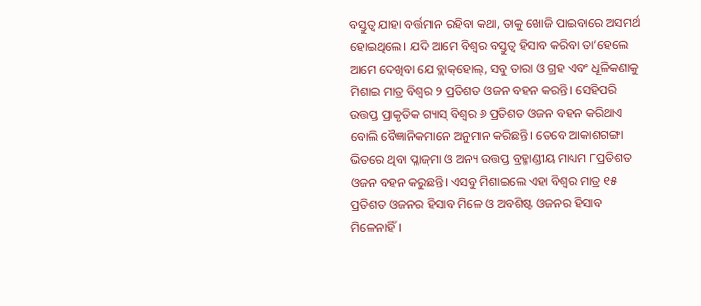ବସ୍ତୁତ୍ୱ ଯାହା ବର୍ତ୍ତମାନ ରହିବା କଥା, ତାକୁ ଖୋଜି ପାଇବାରେ ଅସମର୍ଥ ହୋଇଥିଲେ। ଯଦି ଆମେ ବିଶ୍ୱର ବସ୍ତୁତ୍ୱ ହିସାବ କରିବା ତା’ହେଲେ ଆମେ ଦେଖିବା ଯେ ବ୍ଲାକ୍‌ହୋଲ୍‌, ସବୁ ତାରା ଓ ଗ୍ରହ ଏବଂ ଧୂଳିକଣାକୁ ମିଶାଇ ମାତ୍ର ବିଶ୍ୱର ୨ ପ୍ରତିଶତ ଓଜନ ବହନ କରନ୍ତି। ସେହିପରି ଉତ୍ତପ୍ତ ପ୍ରାକୃତିକ ଗ୍ୟାସ୍‌ ବିଶ୍ୱର ୬ ପ୍ରତିଶତ ଓଜନ ବହନ କରିଥାଏ ବୋଲି ବୈଜ୍ଞାନିକମାନେ ଅନୁମାନ କରିଛନ୍ତି। ତେବେ ଆକାଶଗଙ୍ଗା ଭିତରେ ଥିବା ପ୍ଳାଜ୍‌ମା ଓ ଅନ୍ୟ ଉତ୍ତପ୍ତ ବ୍ରହ୍ମାଣ୍ଡୀୟ ମାଧ୍ୟମ ୮ପ୍ରତିଶତ ଓଜନ ବହନ କରୁଛନ୍ତି। ଏସବୁ ମିଶାଇଲେ ଏହା ବିଶ୍ୱର ମାତ୍ର ୧୫ ପ୍ରତିଶତ ଓଜନର ହିସାବ ମିଳେ ଓ ଅବଶିଷ୍ଟ ଓଜନର ହିସାବ ମିଳେନାହିଁ।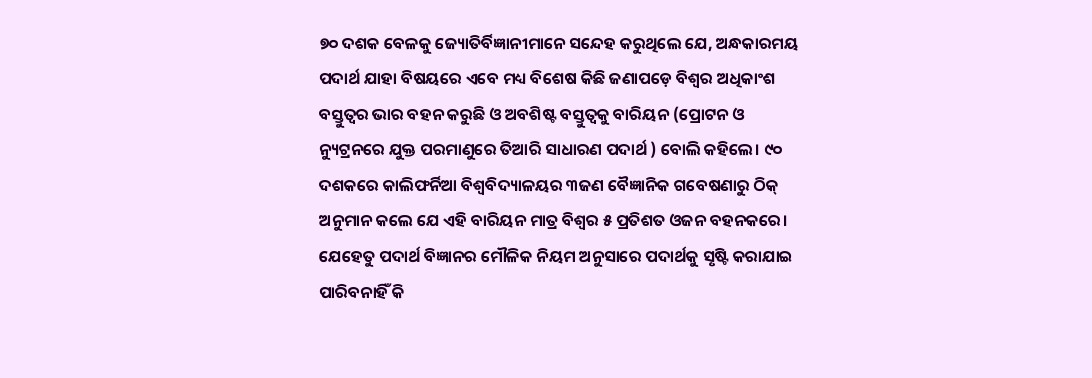୭୦ ଦଶକ ବେଳକୁ ଜ୍ୟୋତିର୍ବିଜ୍ଞାନୀମାନେ ସନ୍ଦେହ କରୁଥିଲେ ଯେ, ଅନ୍ଧକାରମୟ ପଦାର୍ଥ ଯାହା ବିଷୟରେ ଏବେ ମଧ୍ୟ ବିଶେଷ କିଛି ଜଣାପଡ଼େ ବିଶ୍ୱର ଅଧିକାଂଶ ବସ୍ତୁତ୍ୱର ଭାର ବହନ କରୁଛି ଓ ଅବଶିଷ୍ଟ ବସ୍ତୁତ୍ୱକୁ ବାରିୟନ (ପ୍ରୋଟନ ଓ ନ୍ୟୁଟ୍ରନରେ ଯୁକ୍ତ ପରମାଣୁରେ ତିଆରି ସାଧାରଣ ପଦାର୍ଥ ) ବୋଲି କହିଲେ। ୯୦ ଦଶକରେ କାଲିଫର୍ନିଆ ବିଶ୍ୱବିଦ୍ୟାଳୟର ୩ଜଣ ବୈଜ୍ଞାନିକ ଗବେଷଣାରୁ ଠିକ୍‌ ଅନୁମାନ କଲେ ଯେ ଏହି ବାରିୟନ ମାତ୍ର ବିଶ୍ୱର ୫ ପ୍ରତିଶତ ଓଜନ ବହନକରେ। ଯେହେତୁ ପଦାର୍ଥ ବିଜ୍ଞାନର ମୌଳିକ ନିୟମ ଅନୁସାରେ ପଦାର୍ଥକୁ ସୃଷ୍ଟି କରାଯାଇ ପାରିବନାହିଁ କି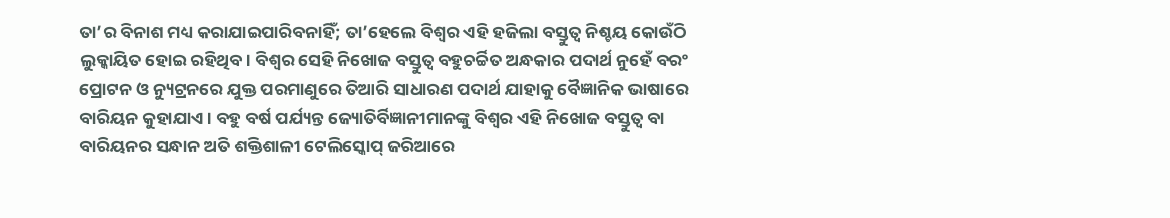ତା’ର ବିନାଶ ମଧ୍ୟ କରାଯାଇପାରିବନାହିଁ; ତା’ହେଲେ ବିଶ୍ୱର ଏହି ହଜିଲା ବସ୍ତୁତ୍ୱ ନିଶ୍ଚୟ କୋଉଁଠି ଲୁକ୍କାୟିତ ହୋଇ ରହିଥିବ। ବିଶ୍ୱର ସେହି ନିଖୋଜ ବସ୍ତୁତ୍ୱ ବହୁଚର୍ଚ୍ଚିତ ଅନ୍ଧକାର ପଦାର୍ଥ ନୁହେଁ ବରଂ ପ୍ରୋଟନ ଓ ନ୍ୟୁଟ୍ରନରେ ଯୁକ୍ତ ପରମାଣୁରେ ତିଆରି ସାଧାରଣ ପଦାର୍ଥ ଯାହାକୁ ବୈଜ୍ଞାନିକ ଭାଷାରେ ବାରିୟନ କୁହାଯାଏ। ବହୁ ବର୍ଷ ପର୍ଯ୍ୟନ୍ତ ଜ୍ୟୋତିର୍ବିଜ୍ଞାନୀମାନଙ୍କୁ ବିଶ୍ୱର ଏହି ନିଖୋଜ ବସ୍ତୁତ୍ୱ ବା ବାରିୟନର ସନ୍ଧାନ ଅତି ଶକ୍ତିଶାଳୀ ଟେଲିସ୍କୋପ୍‌ ଜରିଆରେ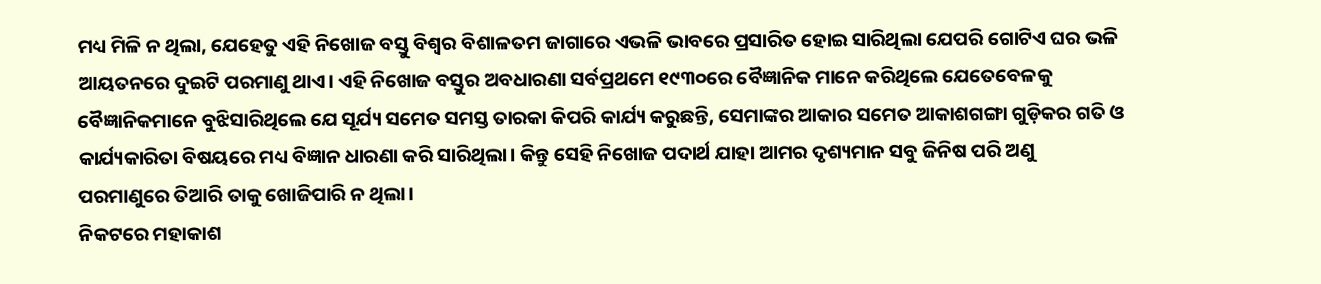ମଧ୍ୟ ମିଳି ନ ଥିଲା, ଯେହେତୁ ଏହି ନିଖୋଜ ବସ୍ତୁ ବିଶ୍ୱର ବିଶାଳତମ ଜାଗାରେ ଏଭଳି ଭାବରେ ପ୍ରସାରିତ ହୋଇ ସାରିଥିଲା ଯେପରି ଗୋଟିଏ ଘର ଭଳି ଆୟତନରେ ଦୁଇଟି ପରମାଣୁ ଥାଏ। ଏହି ନିଖୋଜ ବସ୍ତୁର ଅବଧାରଣା ସର୍ବପ୍ରଥମେ ୧୯୩୦ରେ ବୈଜ୍ଞାନିକ ମାନେ କରିଥିଲେ ଯେତେବେଳକୁ ବୈଜ୍ଞାନିକମାନେ ବୁଝିସାରିଥିଲେ ଯେ ସୂର୍ଯ୍ୟ ସମେତ ସମସ୍ତ ତାରକା କିପରି କାର୍ଯ୍ୟ କରୁଛନ୍ତି, ସେମାଙ୍କର ଆକାର ସମେତ ଆକାଶଗଙ୍ଗା ଗୁଡ଼ିକର ଗତି ଓ କାର୍ଯ୍ୟକାରିତା ବିଷୟରେ ମଧ୍ୟ ବିଜ୍ଞାନ ଧାରଣା କରି ସାରିଥିଲା। କିନ୍ତୁ ସେହି ନିଖୋଜ ପଦାର୍ଥ ଯାହା ଆମର ଦୃଶ୍ୟମାନ ସବୁ ଜିନିଷ ପରି ଅଣୁ ପରମାଣୁରେ ତିଆରି ତାକୁ ଖୋଜିପାରି ନ ଥିଲା।
ନିକଟରେ ମହାକାଶ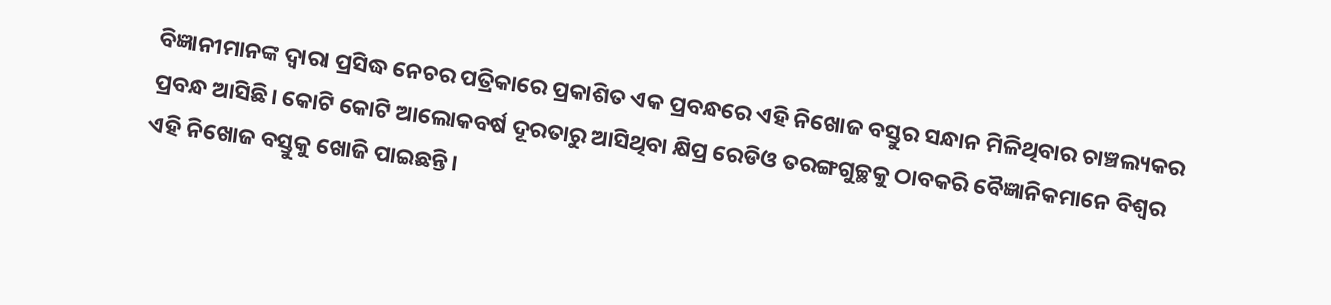ବିଜ୍ଞାନୀମାନଙ୍କ ଦ୍ୱାରା ପ୍ରସିଦ୍ଧ ନେଚର ପତ୍ରିକାରେ ପ୍ରକାଶିତ ଏକ ପ୍ରବନ୍ଧରେ ଏହି ନିଖୋଜ ବସ୍ତୁର ସନ୍ଧାନ ମିଳିଥିବାର ଚାଞ୍ଚଲ୍ୟକର ପ୍ରବନ୍ଧ ଆସିଛି। କୋଟି କୋଟି ଆଲୋକବର୍ଷ ଦୂରତାରୁ ଆସିଥିବା କ୍ଷିପ୍ର ରେଡିଓ ତରଙ୍ଗଗୁଚ୍ଛକୁ ଠାବକରି ବୈଜ୍ଞାନିକମାନେ ବିଶ୍ୱର ଏହି ନିଖୋଜ ବସ୍ତୁକୁ ଖୋଜି ପାଇଛନ୍ତି।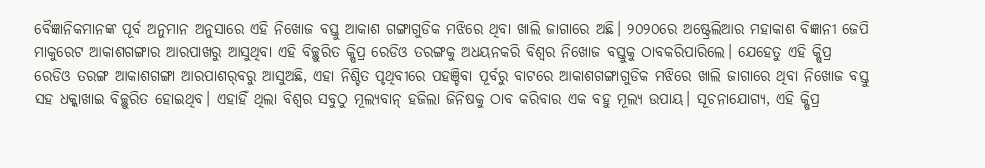ବୈଜ୍ଞାନିକମାନଙ୍କ ପୂର୍ବ ଅନୁମାନ ଅନୁସାରେ ଏହି ନିଖୋଜ ବସ୍ତୁ ଆକାଶ ଗଙ୍ଗାଗୁଡିକ ମଝିରେ ଥିବା ଖାଲି ଜାଗାରେ ଅଛି। ୨୦୨୦ରେ ଅଷ୍ଟ୍ରେଲିଆର ମହାକାଶ ବିଜ୍ଞାନୀ ଜେପି ମାକୁରେଟ ଆକାଶଗଙ୍ଗାର ଆରପାଖରୁ ଆସୁଥିବା ଏହି ବିଚ୍ଛୁରିତ କ୍ଷିପ୍ର ରେଡିଓ ତରଙ୍ଗକୁ ଅଧୟନକରି ବିଶ୍ୱର ନିଖୋଜ ବସ୍ତୁକୁ ଠାବକରିପାରିଲେ। ଯେହେତୁ ଏହି କ୍ଷିପ୍ର ରେଡିଓ ତରଙ୍ଗ ଆକାଶଗଙ୍ଗା ଆରପାଶର୍‌ବରୁ ଆସୁଅଛି, ଏହା ନିଶ୍ଚିତ ପୃଥିବୀରେ ପହଞ୍ଚିବା ପୂର୍ବରୁ ବାଟରେ ଆକାଶଗଙ୍ଗାଗୁଡିକ ମଝିରେ ଖାଲି ଜାଗାରେ ଥିବା ନିଖୋଜ ବସ୍ତୁ ସହ ଧକ୍କାଖାଇ ବିଚ୍ଛୁରିତ ହୋଇଥିବ। ଏହାହିଁ ଥିଲା ବିଶ୍ୱର ସବୁଠୁ ମୂଲ୍ୟବାନ୍‌ ହଜିଲା ଜିନିଷକୁ ଠାବ କରିବାର ଏକ ବହୁ ମୂଲ୍ୟ ଉପାୟ। ସୂଚନାଯୋଗ୍ୟ, ଏହି କ୍ଷିପ୍ର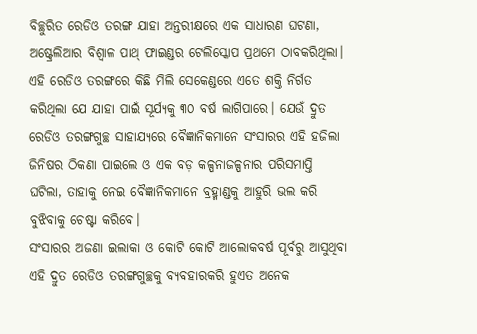ବିଚ୍ଛୁରିତ ରେଡିଓ ତରଙ୍ଗ ଯାହା ଅନ୍ତରୀକ୍ଷରେ ଏକ ସାଧାରଣ ଘଟଣା, ଅଷ୍ଟ୍ରେଲିଆର ବିଶ୍ୱାଳ ପାଥ୍‌ ଫାଇଣ୍ଡର ଟେଲିସ୍କୋପ ପ୍ରଥମେ ଠାବକରିଥିଲା। ଏହି ରେଡିଓ ତରଙ୍ଗରେ କିଛି ମିଲି ସେକେଣ୍ଡରେ ଏତେ ଶକ୍ତି ନିର୍ଗତ କରିଥିଲା ଯେ ଯାହା ପାଇଁ ସୂର୍ଯ୍ୟକୁ ୩୦ ବର୍ଷ ଲାଗିପାରେ। ଯେଉଁ ଦ୍ରୁତ ରେଡିଓ ତରଙ୍ଗଗୁଚ୍ଛ ସାହାଯ୍ୟରେ ବୈଜ୍ଞାନିକମାନେ ସଂସାରର ଏହି ହଜିଲା ଜିନିଷର ଠିକଣା ପାଇଲେ ଓ ଏକ ବଡ଼ କଳ୍ପନାଜଳ୍ପନାର ପରିସମାପ୍ତି ଘଟିଲା, ତାହାକୁ ନେଇ ବୈଜ୍ଞାନିକମାନେ ବ୍ରହ୍ମାଣ୍ଡକୁ ଆହୁରି ଭଲ କରି ବୁଝିବାକୁ ଚେଷ୍ଟା କରିବେ।
ସଂସାରର ଅଜଣା ଇଲାକା ଓ କୋଟି କୋଟି ଆଲୋକବର୍ଷ ପୂର୍ବରୁ ଆସୁଥିବା ଏହି ଦ୍ରୁତ ରେଡିଓ ତରଙ୍ଗଗୁଚ୍ଛକୁ ବ୍ୟବହାରକରି ହୁଏତ ଅନେକ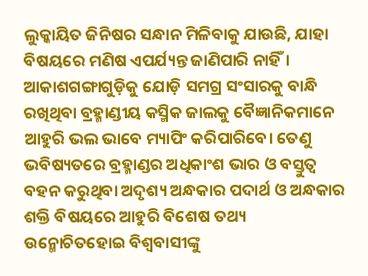ଲୁକ୍କାୟିତ ଜିନିଷର ସନ୍ଧାନ ମିଳିବାକୁ ଯାଉଛି, ଯାହା ବିଷୟରେ ମଣିଷ ଏପର୍ଯ୍ୟନ୍ତ ଜାଣିପାରି ନାହିଁ। ଆକାଶଗଙ୍ଗାଗୁଡ଼ିକୁ ଯୋଡ଼ି ସମଗ୍ର ସଂସାରକୁ ବାନ୍ଧି ରଖିଥିବା ବ୍ରହ୍ମାଣ୍ଡୀୟ କସ୍ମିକ ଜାଲକୁ ବୈଜ୍ଞାନିକମାନେ ଆହୁରି ଭଲ ଭାବେ ମ୍ୟାପିଂ କରିପାରିବେ। ତେଣୁ ଭବିଷ୍ୟତରେ ବ୍ରହ୍ମାଣ୍ଡର ଅଧିକାଂଶ ଭାର ଓ ବସ୍ତୁତ୍ୱ ବହନ କରୁଥିବା ଅଦୃଶ୍ୟ ଅନ୍ଧକାର ପଦାର୍ଥ ଓ ଅନ୍ଧକାର ଶକ୍ତି ବିଷୟରେ ଆହୁରି ବିଶେଷ ତଥ୍ୟ ଉନ୍ମୋଚିତହୋଇ ବିଶ୍ୱବାସୀଙ୍କୁ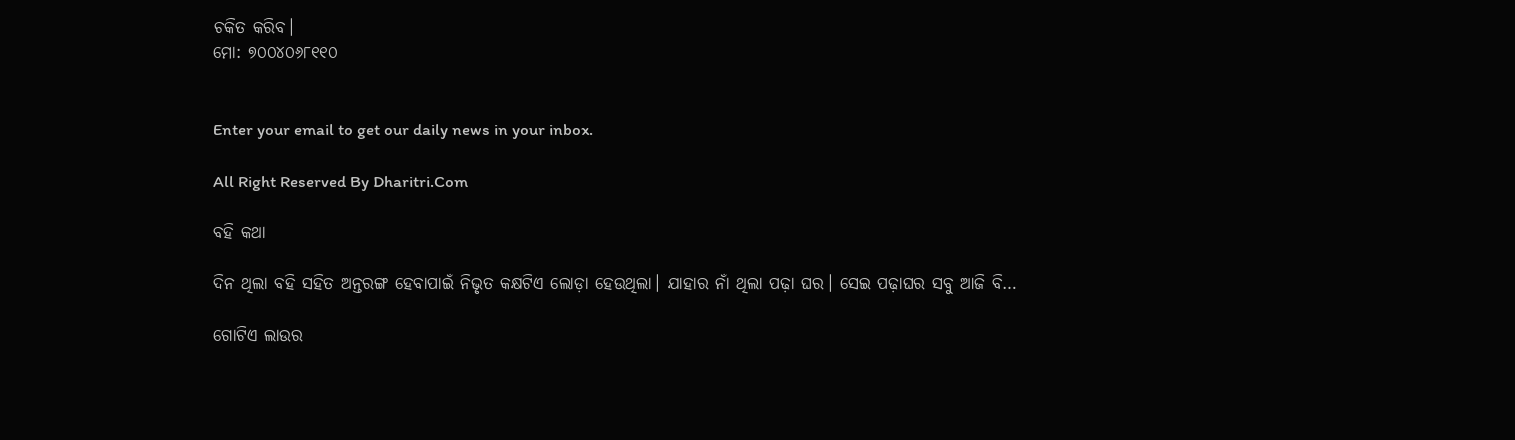ଚକିତ କରିବ।
ମୋ: ୭୦୦୪୦୬୮୧୧୦


Enter your email to get our daily news in your inbox.

All Right Reserved By Dharitri.Com

ବହି କଥା

ଦିନ ଥିଲା ବହି ସହିତ ଅନ୍ତରଙ୍ଗ ହେବାପାଇଁ ନିଭୃତ କକ୍ଷଟିଏ ଲୋଡ଼ା ହେଉଥିଲା। ଯାହାର ନାଁ ଥିଲା ପଢ଼ା ଘର। ସେଇ ପଢ଼ାଘର ସବୁ ଆଜି ବି…

ଗୋଟିଏ ଲାଉର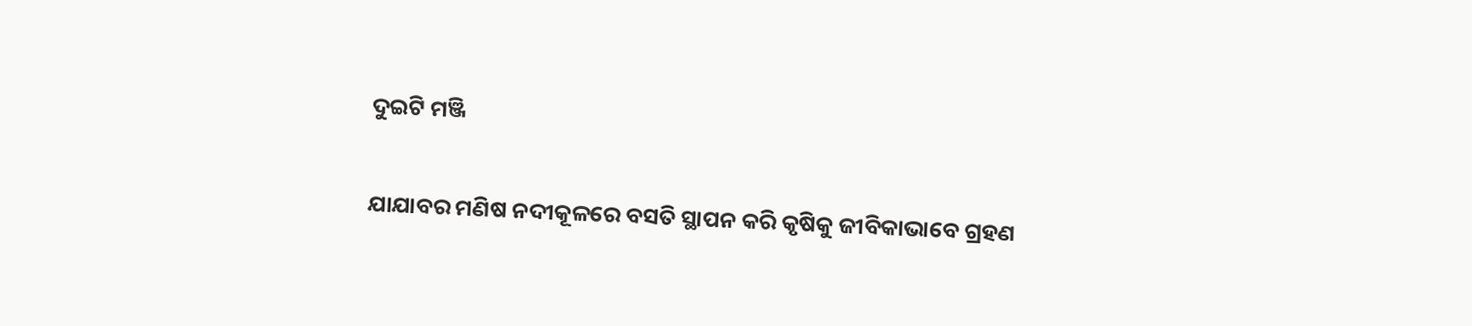ଦୁଇଟି ମଞ୍ଜି

ଯାଯାବର ମଣିଷ ନଦୀକୂଳରେ ବସତି ସ୍ଥାପନ କରି କୃଷିକୁ ଜୀବିକାଭାବେ ଗ୍ରହଣ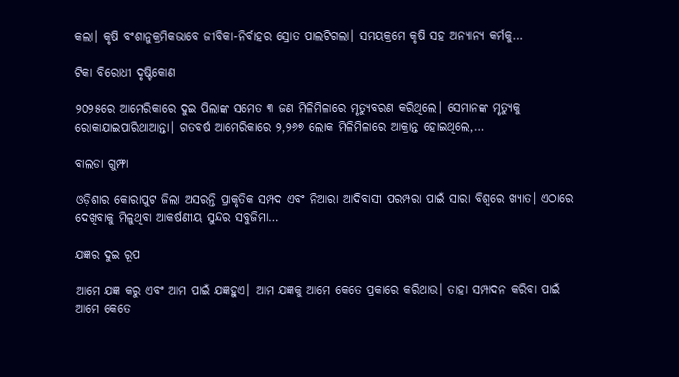କଲା। କୃଷି ବଂଶାନୁକ୍ରମିକଭାବେ ଜୀବିକା-ନିର୍ବାହର ସ୍ରୋତ ପାଲଟିଗଲା। ସମୟକ୍ରମେ କୃଷି ସହ ଅନ୍ୟାନ୍ୟ କର୍ମକୁ…

ଟିକା ବିରୋଧୀ ଦୃଷ୍ଟିକୋଣ

୨୦୨୫ରେ ଆମେରିକାରେ ଦୁଇ ପିଲାଙ୍କ ସମେତ ୩ ଜଣ ମିଳିମିଳାରେ ମୃତ୍ୟୁବରଣ କରିଥିଲେ। ସେମାନଙ୍କ ମୃତ୍ୟୁକୁ ରୋକାଯାଇପାରିଥାଆନ୍ତା। ଗତବର୍ଷ ଆମେରିକାରେ ୨,୨୬୭ ଲୋକ ମିଳିମିଳାରେ ଆକ୍ରାନ୍ତ ହୋଇଥିଲେ,…

ବାଲଡା ଗୁମ୍ଫା

ଓଡ଼ିଶାର କୋରାପୁଟ ଜିଲା ଅସରନ୍ତି ପ୍ରାକୃତିକ ସମ୍ପଦ ଏବଂ ନିଆରା ଆଦିବାସୀ ପରମ୍ପରା ପାଇଁ ସାରା ବିଶ୍ବରେ ଖ୍ୟାତ। ଏଠାରେ ଦେଖିବାକୁ ମିଳୁଥିବା ଆକର୍ଷଣୀୟ ସୁନ୍ଦର ସବୁଜିମା…

ଯଜ୍ଞର ଦୁଇ ରୂପ

ଆମେ ଯଜ୍ଞ କରୁ ଏବଂ ଆମ ପାଇଁ ଯଜ୍ଞହୁଏ। ଆମ ଯଜ୍ଞକୁ ଆମେ କେତେ ପ୍ରକାରେ କରିଥାଉ। ତାହା ସମ୍ପାଦନ କରିବା ପାଇଁ ଆମେ କେତେ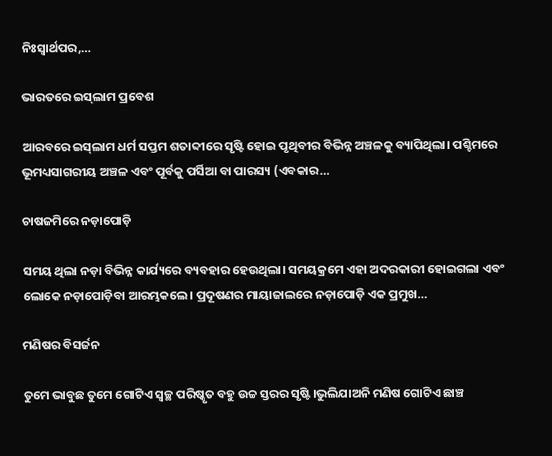ନିଃସ୍ବାର୍ଥପର,…

ଭାରତରେ ଇସ୍‌ଲାମ ପ୍ରବେଶ

ଆରବରେ ଇସ୍‌ଲାମ ଧର୍ମ ସପ୍ତମ ଶତାବ୍ଦୀରେ ସୃଷ୍ଟି ହୋଇ ପୃଥିବୀର ବିଭିନ୍ନ ଅଞ୍ଚଳକୁ ବ୍ୟାପିଥିଲା। ପଶ୍ଚିମରେ ଭୂମଧ୍ୟସାଗରୀୟ ଅଞ୍ଚଳ ଏବଂ ପୂର୍ବକୁ ପର୍ସିଆ ବା ପାରସ୍ୟ (ଏବକାର…

ଚାଷଜମିରେ ନଡ଼ାପୋଡ଼ି

ସମୟ ଥିଲା ନଡ଼ା ବିଭିନ୍ନ କାର୍ଯ୍ୟରେ ବ୍ୟବହାର ହେଉଥିଲା। ସମୟକ୍ରମେ ଏହା ଅଦରକାରୀ ହୋଇଗଲା ଏବଂ ଲୋକେ ନଡ଼ାପୋଡ଼ିବା ଆରମ୍ଭକଲେ। ପ୍ରଦୂଷଣର ମାୟାଜାଲରେ ନଡ଼ାପୋଡ଼ି ଏକ ପ୍ରମୁଖ…

ମଣିଷର ବିସର୍ଜନ

ତୁମେ ଭାବୁଛ ତୁମେ ଗୋଟିଏ ସ୍ବଚ୍ଛ ପରିଷ୍କୃତ ବହୁ ଉଚ୍ଚ ସ୍ତରର ସୃଷ୍ଟି।ଭୁଲିଯାଅନି ମଣିଷ ଗୋଟିଏ ଛାଞ୍ଚ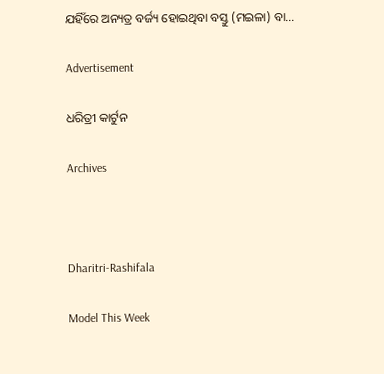ଯହିଁରେ ଅନ୍ୟତ୍ର ବର୍ଜ୍ୟ ହୋଇଥିବା ବସ୍ତୁ (ମଇଳା) ବା…

Advertisement

ଧରିତ୍ରୀ କାର୍ଟୁନ

Archives



Dharitri-Rashifala

Model This Week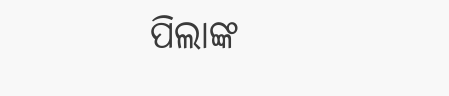ପିଲାଙ୍କ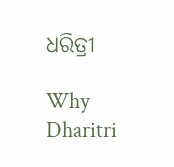ଧରିତ୍ରୀ

Why Dharitri